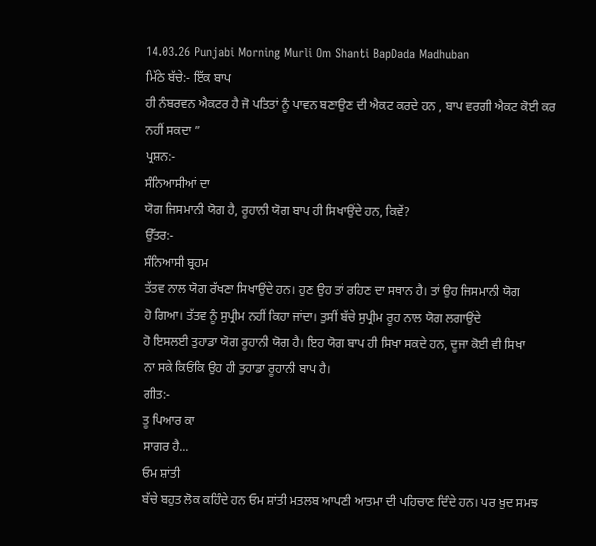14.03.26 Punjabi Morning Murli Om Shanti BapDada Madhuban
ਮਿੱਠੇ ਬੱਚੇ:- ਇੱਕ ਬਾਪ
ਹੀ ਨੰਬਰਵਨ ਐਕਟਰ ਹੈ ਜੋ ਪਤਿਤਾਂ ਨੂੰ ਪਾਵਨ ਬਣਾਉਣ ਦੀ ਐਕਟ ਕਰਦੇ ਹਨ , ਬਾਪ ਵਰਗੀ ਐਕਟ ਕੋਈ ਕਰ
ਨਹੀਂ ਸਕਦਾ ”
ਪ੍ਰਸ਼ਨ:-
ਸੰਨਿਆਸੀਆਂ ਦਾ
ਯੋਗ ਜਿਸਮਾਨੀ ਯੋਗ ਹੈ, ਰੂਹਾਨੀ ਯੋਗ ਬਾਪ ਹੀ ਸਿਖਾਉਂਦੇ ਹਨ, ਕਿਵੇਂ?
ਉੱਤਰ:-
ਸੰਨਿਆਸੀ ਬ੍ਰਹਮ
ਤੱਤਵ ਨਾਲ ਯੋਗ ਰੱਖਣਾ ਸਿਖਾਉਂਦੇ ਹਨ। ਹੁਣ ਉਹ ਤਾਂ ਰਹਿਣ ਦਾ ਸਥਾਨ ਹੈ। ਤਾਂ ਉਹ ਜਿਸਮਾਨੀ ਯੋਗ
ਹੋ ਗਿਆ। ਤੱਤਵ ਨੂੰ ਸੁਪ੍ਰੀਮ ਨਹੀਂ ਕਿਹਾ ਜਾਂਦਾ। ਤੁਸੀਂ ਬੱਚੇ ਸੁਪ੍ਰੀਮ ਰੂਹ ਨਾਲ ਯੋਗ ਲਗਾਉਂਦੇ
ਹੋ ਇਸਲਈ ਤੁਹਾਡਾ ਯੋਗ ਰੂਹਾਨੀ ਯੋਗ ਹੈ। ਇਹ ਯੋਗ ਬਾਪ ਹੀ ਸਿਖਾ ਸਕਦੇ ਹਨ, ਦੂਜਾ ਕੋਈ ਵੀ ਸਿਖਾ
ਨਾ ਸਕੇ ਕਿਓਂਕਿ ਉਹ ਹੀ ਤੁਹਾਡਾ ਰੂਹਾਨੀ ਬਾਪ ਹੈ।
ਗੀਤ:-
ਤੂ ਪਿਆਰ ਕਾ
ਸਾਗਰ ਹੈ...
ਓਮ ਸ਼ਾਂਤੀ
ਬੱਚੇ ਬਹੁਤ ਲੋਕ ਕਹਿੰਦੇ ਹਨ ਓਮ ਸ਼ਾਂਤੀ ਮਤਲਬ ਆਪਣੀ ਆਤਮਾ ਦੀ ਪਹਿਚਾਣ ਦਿੰਦੇ ਹਨ। ਪਰ ਖ਼ੁਦ ਸਮਝ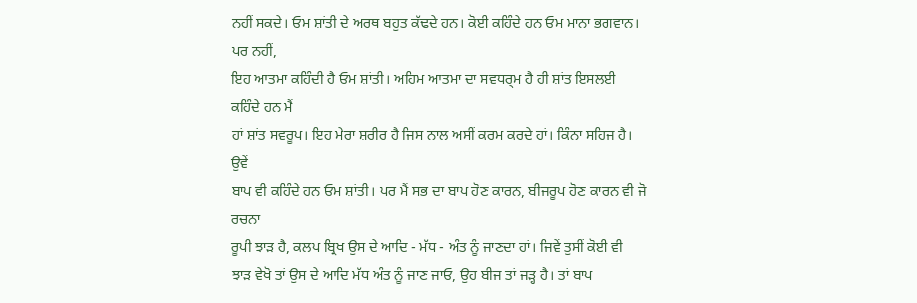ਨਹੀਂ ਸਕਦੇ। ਓਮ ਸ਼ਾਂਤੀ ਦੇ ਅਰਥ ਬਹੁਤ ਕੱਢਦੇ ਹਨ। ਕੋਈ ਕਹਿੰਦੇ ਹਨ ਓਮ ਮਾਨਾ ਭਗਵਾਨ। ਪਰ ਨਹੀਂ,
ਇਹ ਆਤਮਾ ਕਹਿੰਦੀ ਹੈ ਓਮ ਸ਼ਾਂਤੀ। ਅਹਿਮ ਆਤਮਾ ਦਾ ਸਵਧਰ੍ਮ ਹੈ ਹੀ ਸ਼ਾਂਤ ਇਸਲਈ ਕਹਿੰਦੇ ਹਨ ਮੈਂ
ਹਾਂ ਸ਼ਾਂਤ ਸਵਰੂਪ। ਇਹ ਮੇਰਾ ਸ਼ਰੀਰ ਹੈ ਜਿਸ ਨਾਲ ਅਸੀਂ ਕਰਮ ਕਰਦੇ ਹਾਂ। ਕਿੰਨਾ ਸਹਿਜ ਹੈ। ਉਵੇਂ
ਬਾਪ ਵੀ ਕਹਿੰਦੇ ਹਨ ਓਮ ਸ਼ਾਂਤੀ। ਪਰ ਮੈਂ ਸਭ ਦਾ ਬਾਪ ਹੋਣ ਕਾਰਨ, ਬੀਜਰੂਪ ਹੋਣ ਕਾਰਨ ਵੀ ਜੋ ਰਚਨਾ
ਰੂਪੀ ਝਾੜ ਹੈ, ਕਲਪ ਬ੍ਰਿਖ ਉਸ ਦੇ ਆਦਿ - ਮੱਧ - ਅੰਤ ਨੂੰ ਜਾਣਦਾ ਹਾਂ। ਜਿਵੇਂ ਤੁਸੀਂ ਕੋਈ ਵੀ
ਝਾੜ ਵੇਖੋ ਤਾਂ ਉਸ ਦੇ ਆਦਿ ਮੱਧ ਅੰਤ ਨੂੰ ਜਾਣ ਜਾਓ, ਉਹ ਬੀਜ ਤਾਂ ਜੜ੍ਹ ਹੈ। ਤਾਂ ਬਾਪ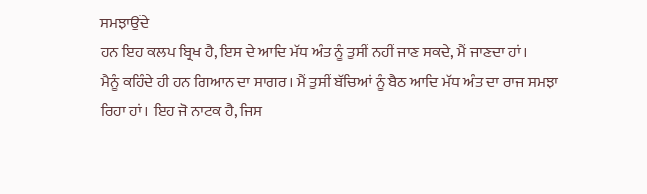ਸਮਝਾਉਂਦੇ
ਹਨ ਇਹ ਕਲਪ ਬ੍ਰਿਖ ਹੈ, ਇਸ ਦੇ ਆਦਿ ਮੱਧ ਅੰਤ ਨੂੰ ਤੁਸੀਂ ਨਹੀਂ ਜਾਣ ਸਕਦੇ, ਮੈਂ ਜਾਣਦਾ ਹਾਂ।
ਮੈਨੂੰ ਕਹਿੰਦੇ ਹੀ ਹਨ ਗਿਆਨ ਦਾ ਸਾਗਰ। ਮੈਂ ਤੁਸੀਂ ਬੱਚਿਆਂ ਨੂੰ ਬੈਠ ਆਦਿ ਮੱਧ ਅੰਤ ਦਾ ਰਾਜ ਸਮਝਾ
ਰਿਹਾ ਹਾਂ। ਇਹ ਜੋ ਨਾਟਕ ਹੈ, ਜਿਸ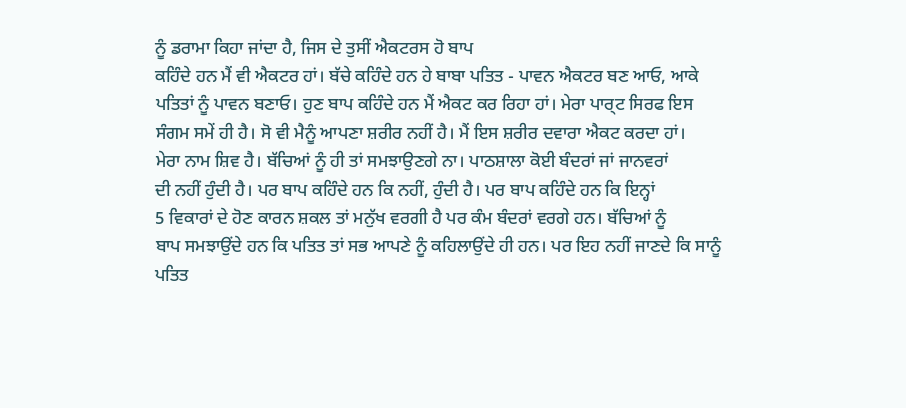ਨੂੰ ਡਰਾਮਾ ਕਿਹਾ ਜਾਂਦਾ ਹੈ, ਜਿਸ ਦੇ ਤੁਸੀਂ ਐਕਟਰਸ ਹੋ ਬਾਪ
ਕਹਿੰਦੇ ਹਨ ਮੈਂ ਵੀ ਐਕਟਰ ਹਾਂ। ਬੱਚੇ ਕਹਿੰਦੇ ਹਨ ਹੇ ਬਾਬਾ ਪਤਿਤ - ਪਾਵਨ ਐਕਟਰ ਬਣ ਆਓ, ਆਕੇ
ਪਤਿਤਾਂ ਨੂੰ ਪਾਵਨ ਬਣਾਓ। ਹੁਣ ਬਾਪ ਕਹਿੰਦੇ ਹਨ ਮੈਂ ਐਕਟ ਕਰ ਰਿਹਾ ਹਾਂ। ਮੇਰਾ ਪਾਰ੍ਟ ਸਿਰਫ ਇਸ
ਸੰਗਮ ਸਮੇਂ ਹੀ ਹੈ। ਸੋ ਵੀ ਮੈਨੂੰ ਆਪਣਾ ਸ਼ਰੀਰ ਨਹੀਂ ਹੈ। ਮੈਂ ਇਸ ਸ਼ਰੀਰ ਦਵਾਰਾ ਐਕਟ ਕਰਦਾ ਹਾਂ।
ਮੇਰਾ ਨਾਮ ਸ਼ਿਵ ਹੈ। ਬੱਚਿਆਂ ਨੂੰ ਹੀ ਤਾਂ ਸਮਝਾਉਣਗੇ ਨਾ। ਪਾਠਸ਼ਾਲਾ ਕੋਈ ਬੰਦਰਾਂ ਜਾਂ ਜਾਨਵਰਾਂ
ਦੀ ਨਹੀਂ ਹੁੰਦੀ ਹੈ। ਪਰ ਬਾਪ ਕਹਿੰਦੇ ਹਨ ਕਿ ਨਹੀਂ, ਹੁੰਦੀ ਹੈ। ਪਰ ਬਾਪ ਕਹਿੰਦੇ ਹਨ ਕਿ ਇਨ੍ਹਾਂ
5 ਵਿਕਾਰਾਂ ਦੇ ਹੋਣ ਕਾਰਨ ਸ਼ਕਲ ਤਾਂ ਮਨੁੱਖ ਵਰਗੀ ਹੈ ਪਰ ਕੰਮ ਬੰਦਰਾਂ ਵਰਗੇ ਹਨ। ਬੱਚਿਆਂ ਨੂੰ
ਬਾਪ ਸਮਝਾਉਂਦੇ ਹਨ ਕਿ ਪਤਿਤ ਤਾਂ ਸਭ ਆਪਣੇ ਨੂੰ ਕਹਿਲਾਉਂਦੇ ਹੀ ਹਨ। ਪਰ ਇਹ ਨਹੀਂ ਜਾਣਦੇ ਕਿ ਸਾਨੂੰ
ਪਤਿਤ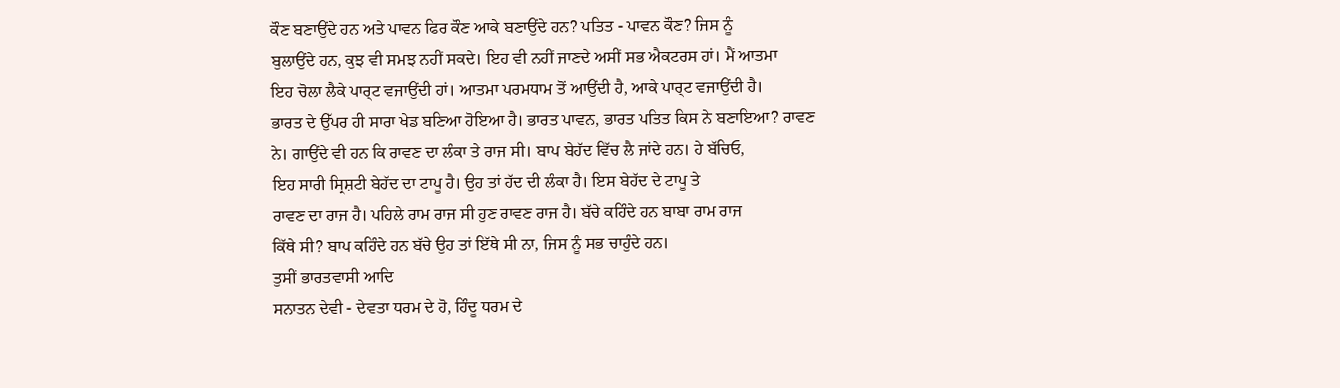ਕੌਣ ਬਣਾਉਂਦੇ ਹਨ ਅਤੇ ਪਾਵਨ ਫਿਰ ਕੌਣ ਆਕੇ ਬਣਾਉਂਦੇ ਹਨ? ਪਤਿਤ - ਪਾਵਨ ਕੌਣ? ਜਿਸ ਨੂੰ
ਬੁਲਾਉਂਦੇ ਹਨ, ਕੁਝ ਵੀ ਸਮਝ ਨਹੀਂ ਸਕਦੇ। ਇਹ ਵੀ ਨਹੀਂ ਜਾਣਦੇ ਅਸੀਂ ਸਭ ਐਕਟਰਸ ਹਾਂ। ਮੈਂ ਆਤਮਾ
ਇਹ ਚੋਲਾ ਲੈਕੇ ਪਾਰ੍ਟ ਵਜਾਉਂਦੀ ਹਾਂ। ਆਤਮਾ ਪਰਮਧਾਮ ਤੋਂ ਆਉਂਦੀ ਹੈ, ਆਕੇ ਪਾਰ੍ਟ ਵਜਾਉਂਦੀ ਹੈ।
ਭਾਰਤ ਦੇ ਉੱਪਰ ਹੀ ਸਾਰਾ ਖੇਡ ਬਣਿਆ ਹੋਇਆ ਹੈ। ਭਾਰਤ ਪਾਵਨ, ਭਾਰਤ ਪਤਿਤ ਕਿਸ ਨੇ ਬਣਾਇਆ? ਰਾਵਣ
ਨੇ। ਗਾਉਂਦੇ ਵੀ ਹਨ ਕਿ ਰਾਵਣ ਦਾ ਲੰਕਾ ਤੇ ਰਾਜ ਸੀ। ਬਾਪ ਬੇਹੱਦ ਵਿੱਚ ਲੈ ਜਾਂਦੇ ਹਨ। ਹੇ ਬੱਚਿਓ,
ਇਹ ਸਾਰੀ ਸ੍ਰਿਸ਼ਟੀ ਬੇਹੱਦ ਦਾ ਟਾਪੂ ਹੈ। ਉਹ ਤਾਂ ਹੱਦ ਦੀ ਲੰਕਾ ਹੈ। ਇਸ ਬੇਹੱਦ ਦੇ ਟਾਪੂ ਤੇ
ਰਾਵਣ ਦਾ ਰਾਜ ਹੈ। ਪਹਿਲੇ ਰਾਮ ਰਾਜ ਸੀ ਹੁਣ ਰਾਵਣ ਰਾਜ ਹੈ। ਬੱਚੇ ਕਹਿੰਦੇ ਹਨ ਬਾਬਾ ਰਾਮ ਰਾਜ
ਕਿੱਥੇ ਸੀ? ਬਾਪ ਕਹਿੰਦੇ ਹਨ ਬੱਚੇ ਉਹ ਤਾਂ ਇੱਥੇ ਸੀ ਨਾ, ਜਿਸ ਨੂੰ ਸਭ ਚਾਹੁੰਦੇ ਹਨ।
ਤੁਸੀਂ ਭਾਰਤਵਾਸੀ ਆਦਿ
ਸਨਾਤਨ ਦੇਵੀ - ਦੇਵਤਾ ਧਰਮ ਦੇ ਹੋ, ਹਿੰਦੂ ਧਰਮ ਦੇ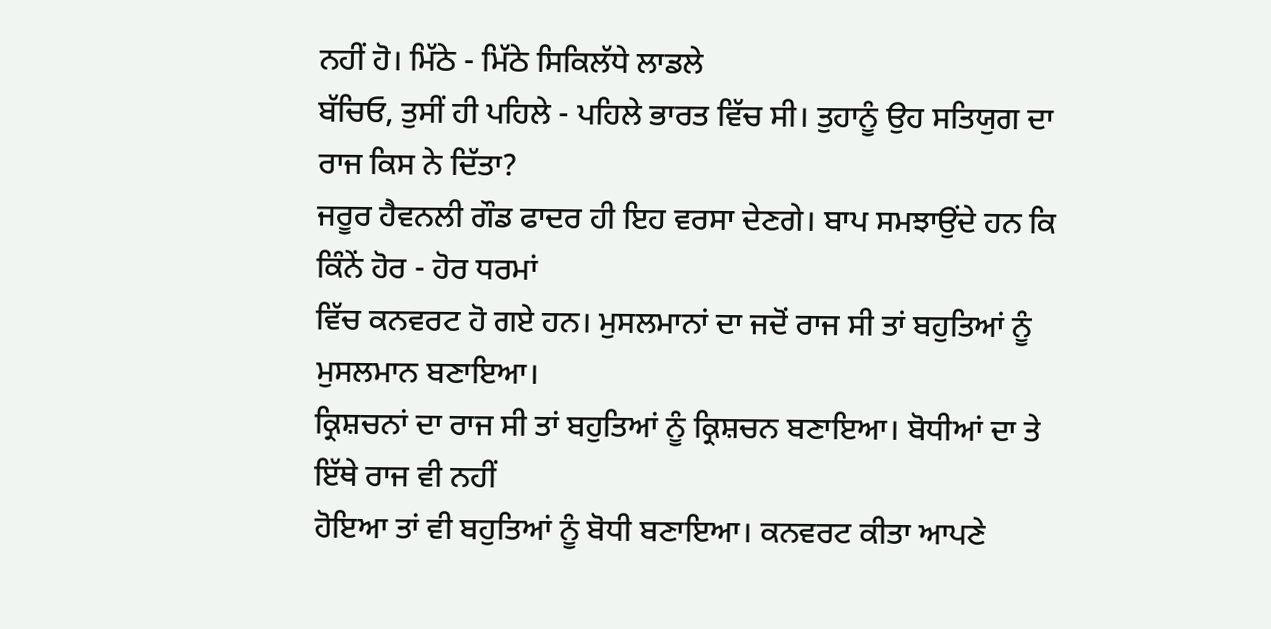ਨਹੀਂ ਹੋ। ਮਿੱਠੇ - ਮਿੱਠੇ ਸਿਕਿਲੱਧੇ ਲਾਡਲੇ
ਬੱਚਿਓ, ਤੁਸੀਂ ਹੀ ਪਹਿਲੇ - ਪਹਿਲੇ ਭਾਰਤ ਵਿੱਚ ਸੀ। ਤੁਹਾਨੂੰ ਉਹ ਸਤਿਯੁਗ ਦਾ ਰਾਜ ਕਿਸ ਨੇ ਦਿੱਤਾ?
ਜਰੂਰ ਹੈਵਨਲੀ ਗੌਡ ਫਾਦਰ ਹੀ ਇਹ ਵਰਸਾ ਦੇਣਗੇ। ਬਾਪ ਸਮਝਾਉਂਦੇ ਹਨ ਕਿ ਕਿੰਨੇਂ ਹੋਰ - ਹੋਰ ਧਰਮਾਂ
ਵਿੱਚ ਕਨਵਰਟ ਹੋ ਗਏ ਹਨ। ਮੁਸਲਮਾਨਾਂ ਦਾ ਜਦੋਂ ਰਾਜ ਸੀ ਤਾਂ ਬਹੁਤਿਆਂ ਨੂੰ ਮੁਸਲਮਾਨ ਬਣਾਇਆ।
ਕ੍ਰਿਸ਼ਚਨਾਂ ਦਾ ਰਾਜ ਸੀ ਤਾਂ ਬਹੁਤਿਆਂ ਨੂੰ ਕ੍ਰਿਸ਼ਚਨ ਬਣਾਇਆ। ਬੋਧੀਆਂ ਦਾ ਤੇ ਇੱਥੇ ਰਾਜ ਵੀ ਨਹੀਂ
ਹੋਇਆ ਤਾਂ ਵੀ ਬਹੁਤਿਆਂ ਨੂੰ ਬੋਧੀ ਬਣਾਇਆ। ਕਨਵਰਟ ਕੀਤਾ ਆਪਣੇ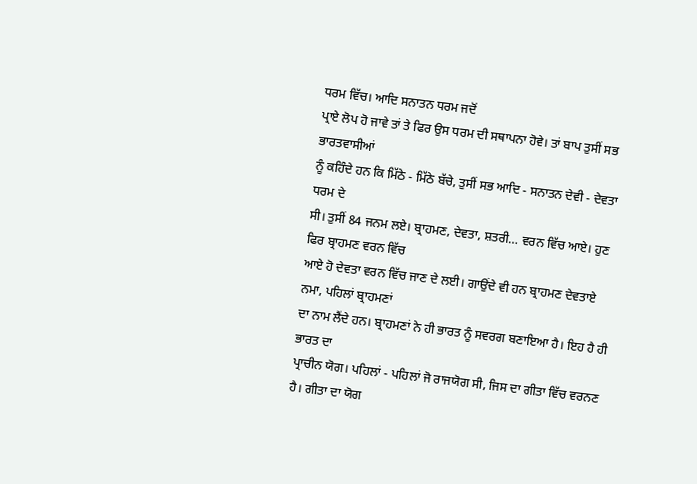ਧਰਮ ਵਿੱਚ। ਆਦਿ ਸਨਾਤਨ ਧਰਮ ਜਦੋਂ
ਪ੍ਰਾਏ ਲੋਪ ਹੋ ਜਾਵੇ ਤਾਂ ਤੇ ਫਿਰ ਉਸ ਧਰਮ ਦੀ ਸਥਾਪਨਾ ਹੋਵੇ। ਤਾਂ ਬਾਪ ਤੁਸੀਂ ਸਭ ਭਾਰਤਵਾਸੀਆਂ
ਨੂੰ ਕਹਿੰਦੇ ਹਨ ਕਿ ਮਿੱਠੇ - ਮਿੱਠੇ ਬੱਚੇ, ਤੁਸੀਂ ਸਭ ਆਦਿ - ਸਨਾਤਨ ਦੇਵੀ - ਦੇਵਤਾ ਧਰਮ ਦੇ
ਸੀ। ਤੁਸੀਂ 84 ਜਨਮ ਲਏ। ਬ੍ਰਾਹਮਣ, ਦੇਵਤਾ, ਸ਼ਤਰੀ… ਵਰਨ ਵਿੱਚ ਆਏ। ਹੁਣ ਫਿਰ ਬ੍ਰਾਹਮਣ ਵਰਨ ਵਿੱਚ
ਆਏ ਹੋ ਦੇਵਤਾ ਵਰਨ ਵਿੱਚ ਜਾਣ ਦੇ ਲਈ। ਗਾਉਂਦੇ ਵੀ ਹਨ ਬ੍ਰਾਹਮਣ ਦੇਵਤਾਏ ਨਮਾ, ਪਹਿਲਾਂ ਬ੍ਰਾਹਮਣਾਂ
ਦਾ ਨਾਮ ਲੈਂਦੇ ਹਨ। ਬ੍ਰਾਹਮਣਾਂ ਨੇ ਹੀ ਭਾਰਤ ਨੂੰ ਸਵਰਗ ਬਣਾਇਆ ਹੈ। ਇਹ ਹੈ ਹੀ ਭਾਰਤ ਦਾ
ਪ੍ਰਾਚੀਨ ਯੋਗ। ਪਹਿਲਾਂ - ਪਹਿਲਾਂ ਜੋ ਰਾਜਯੋਗ ਸੀ, ਜਿਸ ਦਾ ਗੀਤਾ ਵਿੱਚ ਵਰਨਣ ਹੈ। ਗੀਤਾ ਦਾ ਯੋਗ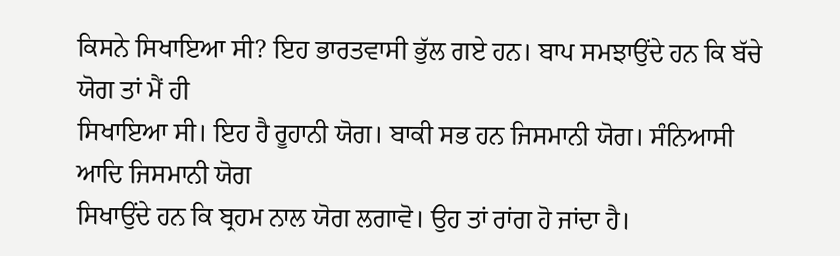ਕਿਸਨੇ ਸਿਖਾਇਆ ਸੀ? ਇਹ ਭਾਰਤਵਾਸੀ ਭੁੱਲ ਗਏ ਹਨ। ਬਾਪ ਸਮਝਾਉਂਦੇ ਹਨ ਕਿ ਬੱਚੇ ਯੋਗ ਤਾਂ ਮੈਂ ਹੀ
ਸਿਖਾਇਆ ਸੀ। ਇਹ ਹੈ ਰੂਹਾਨੀ ਯੋਗ। ਬਾਕੀ ਸਭ ਹਨ ਜਿਸਮਾਨੀ ਯੋਗ। ਸੰਨਿਆਸੀ ਆਦਿ ਜਿਸਮਾਨੀ ਯੋਗ
ਸਿਖਾਉਂਦੇ ਹਨ ਕਿ ਬ੍ਰਹਮ ਨਾਲ ਯੋਗ ਲਗਾਵੋ। ਉਹ ਤਾਂ ਰਾਂਗ ਹੋ ਜਾਂਦਾ ਹੈ।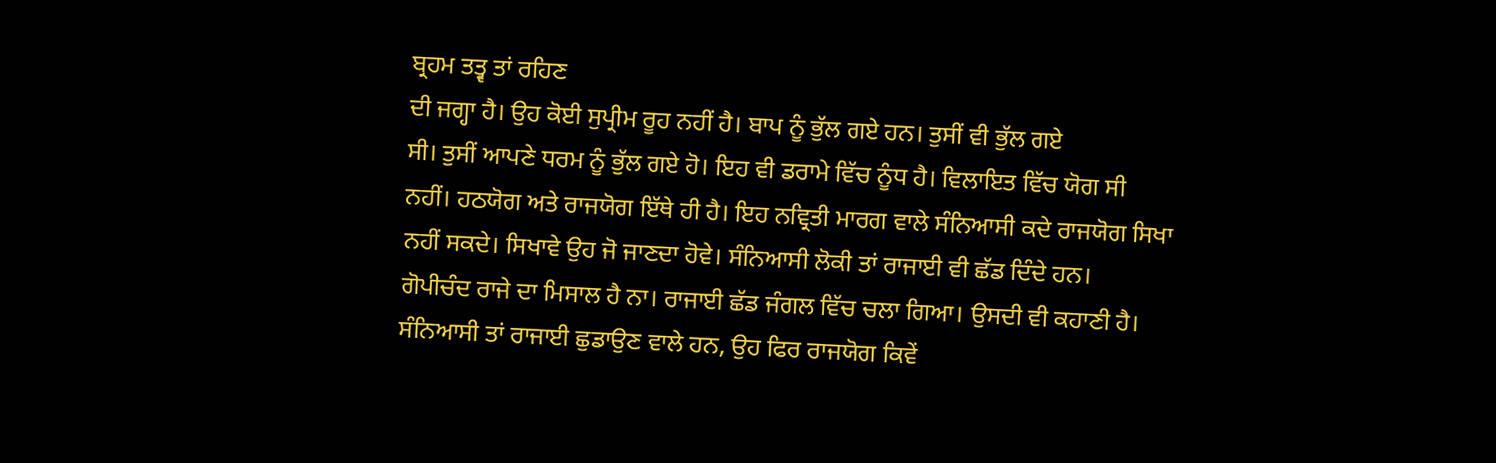ਬ੍ਰਹਮ ਤਤ੍ਵ ਤਾਂ ਰਹਿਣ
ਦੀ ਜਗ੍ਹਾ ਹੈ। ਉਹ ਕੋਈ ਸੁਪ੍ਰੀਮ ਰੂਹ ਨਹੀਂ ਹੈ। ਬਾਪ ਨੂੰ ਭੁੱਲ ਗਏ ਹਨ। ਤੁਸੀਂ ਵੀ ਭੁੱਲ ਗਏ
ਸੀ। ਤੁਸੀਂ ਆਪਣੇ ਧਰਮ ਨੂੰ ਭੁੱਲ ਗਏ ਹੋ। ਇਹ ਵੀ ਡਰਾਮੇ ਵਿੱਚ ਨੂੰਧ ਹੈ। ਵਿਲਾਇਤ ਵਿੱਚ ਯੋਗ ਸੀ
ਨਹੀਂ। ਹਠਯੋਗ ਅਤੇ ਰਾਜਯੋਗ ਇੱਥੇ ਹੀ ਹੈ। ਇਹ ਨਵ੍ਰਿਤੀ ਮਾਰਗ ਵਾਲੇ ਸੰਨਿਆਸੀ ਕਦੇ ਰਾਜਯੋਗ ਸਿਖਾ
ਨਹੀਂ ਸਕਦੇ। ਸਿਖਾਵੇ ਉਹ ਜੋ ਜਾਣਦਾ ਹੋਵੇ। ਸੰਨਿਆਸੀ ਲੋਕੀ ਤਾਂ ਰਾਜਾਈ ਵੀ ਛੱਡ ਦਿੰਦੇ ਹਨ।
ਗੋਪੀਚੰਦ ਰਾਜੇ ਦਾ ਮਿਸਾਲ ਹੈ ਨਾ। ਰਾਜਾਈ ਛੱਡ ਜੰਗਲ ਵਿੱਚ ਚਲਾ ਗਿਆ। ਉਸਦੀ ਵੀ ਕਹਾਣੀ ਹੈ।
ਸੰਨਿਆਸੀ ਤਾਂ ਰਾਜਾਈ ਛੁਡਾਉਣ ਵਾਲੇ ਹਨ, ਉਹ ਫਿਰ ਰਾਜਯੋਗ ਕਿਵੇਂ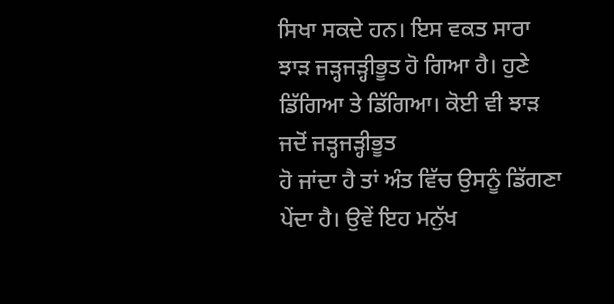ਸਿਖਾ ਸਕਦੇ ਹਨ। ਇਸ ਵਕਤ ਸਾਰਾ
ਝਾੜ ਜੜ੍ਹਜੜ੍ਹੀਭੂਤ ਹੋ ਗਿਆ ਹੈ। ਹੁਣੇ ਡਿੱਗਿਆ ਤੇ ਡਿੱਗਿਆ। ਕੋਈ ਵੀ ਝਾੜ ਜਦੋਂ ਜੜ੍ਹਜੜ੍ਹੀਭੂਤ
ਹੋ ਜਾਂਦਾ ਹੈ ਤਾਂ ਅੰਤ ਵਿੱਚ ਉਸਨੂੰ ਡਿੱਗਣਾ ਪੇਂਦਾ ਹੈ। ਉਵੇਂ ਇਹ ਮਨੁੱਖ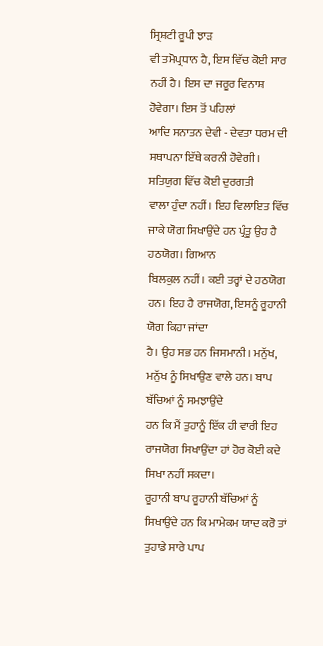ਸ੍ਰਿਸ਼ਟੀ ਰੂਪੀ ਝਾੜ
ਵੀ ਤਮੋਪ੍ਰਧਾਨ ਹੈ, ਇਸ ਵਿੱਚ ਕੋਈ ਸਾਰ ਨਹੀਂ ਹੈ। ਇਸ ਦਾ ਜਰੂਰ ਵਿਨਾਸ਼ ਹੋਵੇਗਾ। ਇਸ ਤੋਂ ਪਹਿਲਾਂ
ਆਦਿ ਸਨਾਤਨ ਦੇਵੀ - ਦੇਵਤਾ ਧਰਮ ਦੀ ਸਥਾਪਨਾ ਇੱਥੇ ਕਰਨੀ ਹੋਵੇਗੀ। ਸਤਿਯੁਗ ਵਿੱਚ ਕੋਈ ਦੁਰਗਤੀ
ਵਾਲਾ ਹੁੰਦਾ ਨਹੀਂ। ਇਹ ਵਿਲਾਇਤ ਵਿੱਚ ਜਾਕੇ ਯੋਗ ਸਿਖਾਉਂਦੇ ਹਨ ਪ੍ਰੰਤੂ ਉਹ ਹੈ ਹਠਯੋਗ। ਗਿਆਨ
ਬਿਲਕੁਲ ਨਹੀਂ। ਕਈ ਤਰ੍ਹਾਂ ਦੇ ਹਠਯੋਗ ਹਨ। ਇਹ ਹੈ ਰਾਜਯੋਗ, ਇਸਨੂੰ ਰੂਹਾਨੀ ਯੋਗ ਕਿਹਾ ਜਾਂਦਾ
ਹੈ। ਉਹ ਸਭ ਹਨ ਜਿਸਮਾਨੀ। ਮਨੁੱਖ, ਮਨੁੱਖ ਨੂੰ ਸਿਖਾਉਣ ਵਾਲੇ ਹਨ। ਬਾਪ ਬੱਚਿਆਂ ਨੂੰ ਸਮਝਾਉਂਦੇ
ਹਨ ਕਿ ਮੈਂ ਤੁਹਾਨੂੰ ਇੱਕ ਹੀ ਵਾਰੀ ਇਹ ਰਾਜਯੋਗ ਸਿਖਾਉਂਦਾ ਹਾਂ ਹੋਰ ਕੋਈ ਕਦੇ ਸਿਖਾ ਨਹੀਂ ਸਕਦਾ।
ਰੂਹਾਨੀ ਬਾਪ ਰੂਹਾਨੀ ਬੱਚਿਆਂ ਨੂੰ ਸਿਖਾਉਂਦੇ ਹਨ ਕਿ ਮਾਮੇਕਮ ਯਾਦ ਕਰੋ ਤਾਂ ਤੁਹਾਡੇ ਸਾਰੇ ਪਾਪ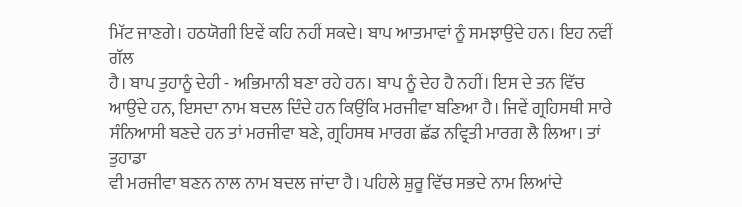ਮਿੱਟ ਜਾਣਗੇ। ਹਠਯੋਗੀ ਇਵੇਂ ਕਹਿ ਨਹੀਂ ਸਕਦੇ। ਬਾਪ ਆਤਮਾਵਾਂ ਨੂੰ ਸਮਝਾਉਂਦੇ ਹਨ। ਇਹ ਨਵੀਂ ਗੱਲ
ਹੈ। ਬਾਪ ਤੁਹਾਨੂੰ ਦੇਹੀ - ਅਭਿਮਾਨੀ ਬਣਾ ਰਹੇ ਹਨ। ਬਾਪ ਨੂੰ ਦੇਹ ਹੈ ਨਹੀਂ। ਇਸ ਦੇ ਤਨ ਵਿੱਚ
ਆਉਂਦੇ ਹਨ, ਇਸਦਾ ਨਾਮ ਬਦਲ ਦਿੰਦੇ ਹਨ ਕਿਉਂਕਿ ਮਰਜੀਵਾ ਬਣਿਆ ਹੈ। ਜਿਵੇਂ ਗ੍ਰਹਿਸਥੀ ਸਾਰੇ
ਸੰਨਿਆਸੀ ਬਣਦੇ ਹਨ ਤਾਂ ਮਰਜੀਵਾ ਬਣੇ, ਗ੍ਰਹਿਸਥ ਮਾਰਗ ਛੱਡ ਨਵ੍ਰਿਤੀ ਮਾਰਗ ਲੈ ਲਿਆ। ਤਾਂ ਤੁਹਾਡਾ
ਵੀ ਮਰਜੀਵਾ ਬਣਨ ਨਾਲ ਨਾਮ ਬਦਲ ਜਾਂਦਾ ਹੈ। ਪਹਿਲੇ ਸ਼ੁਰੂ ਵਿੱਚ ਸਭਦੇ ਨਾਮ ਲਿਆਂਦੇ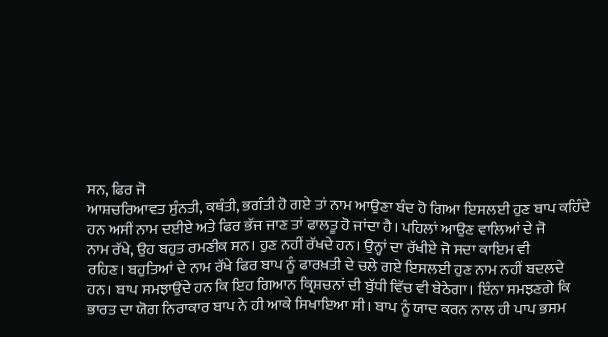ਸਨ, ਫਿਰ ਜੋ
ਆਸ਼ਚਰਿਆਵਤ ਸੁੰਨਤੀ, ਕਥੰਤੀ, ਭਗੰਤੀ ਹੋ ਗਏ ਤਾਂ ਨਾਮ ਆਉਣਾ ਬੰਦ ਹੋ ਗਿਆ ਇਸਲਈ ਹੁਣ ਬਾਪ ਕਹਿੰਦੇ
ਹਨ ਅਸੀਂ ਨਾਮ ਦਈਏ ਅਤੇ ਫਿਰ ਭੱਜ ਜਾਣ ਤਾਂ ਫਾਲਤੂ ਹੋ ਜਾਂਦਾ ਹੈ। ਪਹਿਲਾਂ ਆਉਣ ਵਾਲਿਆਂ ਦੇ ਜੋ
ਨਾਮ ਰੱਖੇ, ਉਹ ਬਹੁਤ ਰਮਣੀਕ ਸਨ। ਹੁਣ ਨਹੀਂ ਰੱਖਦੇ ਹਨ। ਉਨ੍ਹਾਂ ਦਾ ਰੱਖੀਏ ਜੋ ਸਦਾ ਕਾਇਮ ਵੀ
ਰਹਿਣ। ਬਹੁਤਿਆਂ ਦੇ ਨਾਮ ਰੱਖੇ ਫਿਰ ਬਾਪ ਨੂੰ ਫਾਰਖ਼ਤੀ ਦੇ ਚਲੇ ਗਏ ਇਸਲਈ ਹੁਣ ਨਾਮ ਨਹੀਂ ਬਦਲਦੇ
ਹਨ। ਬਾਪ ਸਮਝਾਉਂਦੇ ਹਨ ਕਿ ਇਹ ਗਿਆਨ ਕ੍ਰਿਸ਼ਚਨਾਂ ਦੀ ਬੁੱਧੀ ਵਿੱਚ ਵੀ ਬੇਠੇਗਾ। ਇੰਨਾ ਸਮਝਣਗੇ ਕਿ
ਭਾਰਤ ਦਾ ਯੋਗ ਨਿਰਾਕਾਰ ਬਾਪ ਨੇ ਹੀ ਆਕੇ ਸਿਖਾਇਆ ਸੀ। ਬਾਪ ਨੂੰ ਯਾਦ ਕਰਨ ਨਾਲ ਹੀ ਪਾਪ ਭਸਮ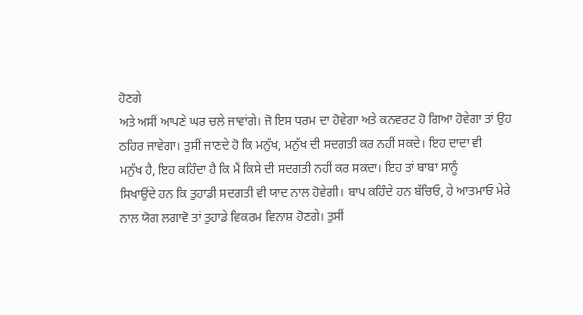ਹੋਣਗੇ
ਅਤੇ ਅਸੀਂ ਆਪਣੇ ਘਰ ਚਲੇ ਜਾਵਾਂਗੇ। ਜੋ ਇਸ ਧਰਮ ਦਾ ਹੋਵੇਗਾ ਅਤੇ ਕਨਵਰਟ ਹੋ ਗਿਆ ਹੋਵੇਗਾ ਤਾਂ ਉਹ
ਠਹਿਰ ਜਾਵੇਗਾ। ਤੁਸੀਂ ਜਾਣਦੇ ਹੋ ਕਿ ਮਨੁੱਖ, ਮਨੁੱਖ ਦੀ ਸਦਗਤੀ ਕਰ ਨਹੀਂ ਸਕਦੇ। ਇਹ ਦਾਦਾ ਵੀ
ਮਨੁੱਖ ਹੈ, ਇਹ ਕਹਿੰਦਾ ਹੈ ਕਿ ਮੈਂ ਕਿਸੇ ਦੀ ਸਦਗਤੀ ਨਹੀਂ ਕਰ ਸਕਦਾ। ਇਹ ਤਾਂ ਬਾਬਾ ਸਾਨੂੰ
ਸਿਖਾਉਂਦੇ ਹਨ ਕਿ ਤੁਹਾਡੀ ਸਦਗਤੀ ਵੀ ਯਾਦ ਨਾਲ ਹੋਵੇਗੀ। ਬਾਪ ਕਹਿੰਦੇ ਹਨ ਬੱਚਿਓ, ਹੇ ਆਤਮਾਓ ਮੇਰੇ
ਨਾਲ ਯੋਗ ਲਗਾਵੋ ਤਾਂ ਤੁਹਾਡੇ ਵਿਕਰਮ ਵਿਨਾਸ਼ ਹੋਣਗੇ। ਤੁਸੀਂ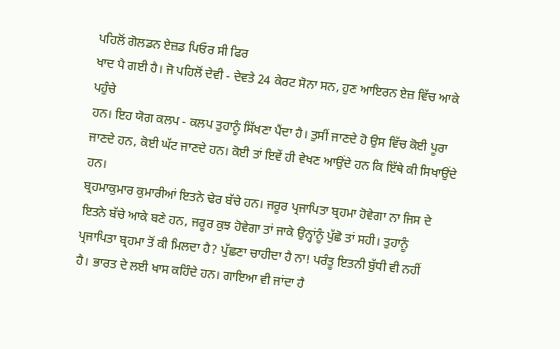ਪਹਿਲੋਂ ਗੋਲਡਨ ਏਜ਼ਡ ਪਿਓਰ ਸੀ ਫਿਰ
ਖਾਦ ਪੈ ਗਈ ਹੈ। ਜੋ ਪਹਿਲੋਂ ਦੇਵੀ - ਦੇਵਤੇ 24 ਕੇਰਟ ਸੋਨਾ ਸਨ, ਹੁਣ ਆਇਰਨ ਏਜ਼ ਵਿੱਚ ਆਕੇ ਪਹੁੰਚੇ
ਹਨ। ਇਹ ਯੋਗ ਕਲਪ - ਕਲਪ ਤੁਹਾਨੂੰ ਸਿੱਖਣਾ ਪੈਂਦਾ ਹੈ। ਤੁਸੀਂ ਜਾਣਦੇ ਹੋ ਉਸ ਵਿੱਚ ਕੋਈ ਪੂਰਾ
ਜਾਣਦੇ ਹਨ, ਕੋਈ ਘੱਟ ਜਾਣਦੇ ਹਨ। ਕੋਈ ਤਾਂ ਇਵੇਂ ਹੀ ਵੇਖਣ ਆਉਂਦੇ ਹਨ ਕਿ ਇੱਥੇ ਕੀ ਸਿਖਾਉਂਦੇ ਹਨ।
ਬ੍ਰਹਮਾਕੁਮਾਰ ਕੁਮਾਰੀਆਂ ਇਤਨੇ ਢੇਰ ਬੱਚੇ ਹਨ। ਜਰੂਰ ਪ੍ਰਜਾਪਿਤਾ ਬ੍ਰਹਮਾ ਹੋਵੇਗਾ ਨਾ ਜਿਸ ਦੇ
ਇਤਨੇ ਬੱਚੇ ਆਕੇ ਬਣੇ ਹਨ, ਜਰੂਰ ਕੁਝ ਹੋਵੇਗਾ ਤਾਂ ਜਾਕੇ ਉਨ੍ਹਾਂਨੂੰ ਪੁੱਛੋ ਤਾਂ ਸਹੀ। ਤੁਹਾਨੂੰ
ਪ੍ਰਜਾਪਿਤਾ ਬ੍ਰਹਮਾ ਤੋਂ ਕੀ ਮਿਲਦਾ ਹੈ? ਪੁੱਛਣਾ ਚਾਹੀਦਾ ਹੈ ਨਾ! ਪਰੰਤੂ ਇਤਨੀ ਬੁੱਧੀ ਵੀ ਨਹੀਂ
ਹੈ। ਭਾਰਤ ਦੇ ਲਈ ਖਾਸ ਕਹਿੰਦੇ ਹਨ। ਗਾਇਆ ਵੀ ਜਾਂਦਾ ਹੈ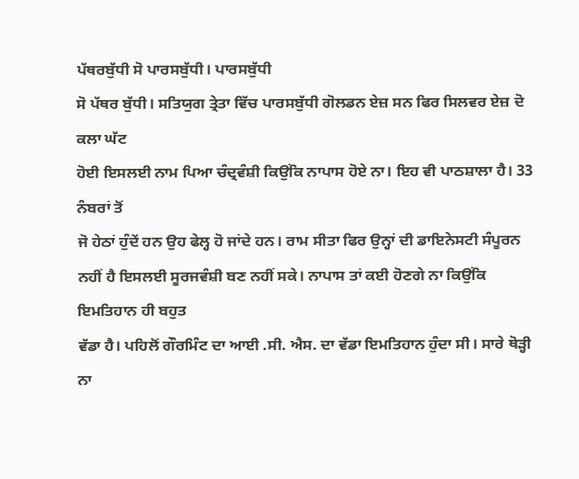ਪੱਥਰਬੁੱਧੀ ਸੋ ਪਾਰਸਬੁੱਧੀ। ਪਾਰਸਬੁੱਧੀ
ਸੋ ਪੱਥਰ ਬੁੱਧੀ। ਸਤਿਯੁਗ ਤ੍ਰੇਤਾ ਵਿੱਚ ਪਾਰਸਬੁੱਧੀ ਗੋਲਡਨ ਏਜ਼ ਸਨ ਫਿਰ ਸਿਲਵਰ ਏਜ਼ ਦੋ ਕਲਾ ਘੱਟ
ਹੋਈ ਇਸਲਈ ਨਾਮ ਪਿਆ ਚੰਦ੍ਰਵੰਸ਼ੀ ਕਿਉਂਕਿ ਨਾਪਾਸ ਹੋਏ ਨਾ। ਇਹ ਵੀ ਪਾਠਸ਼ਾਲਾ ਹੈ। 33 ਨੰਬਰਾਂ ਤੋਂ
ਜੋ ਹੇਠਾਂ ਹੁੰਦੇਂ ਹਨ ਉਹ ਫੇਲ੍ਹ ਹੋ ਜਾਂਦੇ ਹਨ। ਰਾਮ ਸੀਤਾ ਫਿਰ ਉਨ੍ਹਾਂ ਦੀ ਡਾਇਨੇਸਟੀ ਸੰਪੂਰਨ
ਨਹੀਂ ਹੈ ਇਸਲਈ ਸੂਰਜਵੰਸ਼ੀ ਬਣ ਨਹੀਂ ਸਕੇ। ਨਾਪਾਸ ਤਾਂ ਕਈ ਹੋਣਗੇ ਨਾ ਕਿਉਂਕਿ ਇਮਤਿਹਾਨ ਹੀ ਬਹੁਤ
ਵੱਡਾ ਹੈ। ਪਹਿਲੋਂ ਗੌਰਮਿੰਟ ਦਾ ਆਈ .ਸੀ. ਐਸ. ਦਾ ਵੱਡਾ ਇਮਤਿਹਾਨ ਹੁੰਦਾ ਸੀ। ਸਾਰੇ ਥੋੜ੍ਹੀ ਨਾ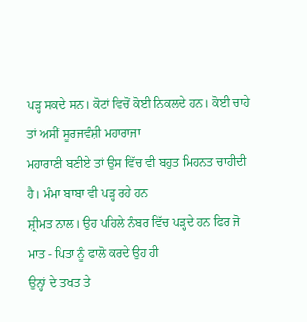ਪੜ੍ਹ ਸਕਦੇ ਸਨ। ਕੋਟਾਂ ਵਿਚੋਂ ਕੋਈ ਨਿਕਲਦੇ ਹਨ। ਕੋਈ ਚਾਹੇ ਤਾਂ ਅਸੀਂ ਸੂਰਜਵੰਸ਼ੀ ਮਹਾਰਾਜਾ
ਮਹਾਰਾਣੀ ਬਣੀਏ ਤਾਂ ਉਸ ਵਿੱਚ ਵੀ ਬਹੁਤ ਮਿਹਨਤ ਚਾਹੀਦੀ ਹੈ। ਮੰਮਾ ਬਾਬਾ ਵੀ ਪੜ੍ਹ ਰਹੇ ਹਨ
ਸ਼੍ਰੀਮਤ ਨਾਲ। ਉਹ ਪਹਿਲੇ ਨੰਬਰ ਵਿੱਚ ਪੜ੍ਹਦੇ ਹਨ ਫਿਰ ਜੋ ਮਾਤ - ਪਿਤਾ ਨੂੰ ਫਾਲੋ ਕਰਦੇ ਉਹ ਹੀ
ਉਨ੍ਹਾਂ ਦੇ ਤਖਤ ਤੇ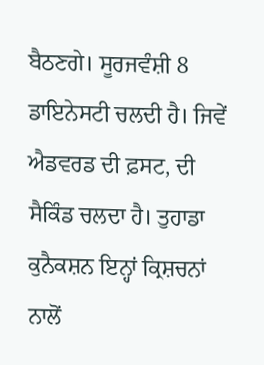ਬੈਠਣਗੇ। ਸੂਰਜਵੰਸ਼ੀ 8 ਡਾਇਨੇਸਟੀ ਚਲਦੀ ਹੈ। ਜਿਵੇਂ ਐਡਵਰਡ ਦੀ ਫ਼ਸਟ, ਦੀ
ਸੈਕਿੰਡ ਚਲਦਾ ਹੈ। ਤੁਹਾਡਾ ਕੁਨੈਕਸ਼ਨ ਇਨ੍ਹਾਂ ਕ੍ਰਿਸ਼ਚਨਾਂ ਨਾਲੋਂ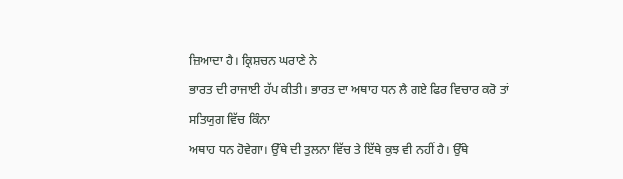ਜ਼ਿਆਦਾ ਹੈ। ਕ੍ਰਿਸ਼ਚਨ ਘਰਾਣੇ ਨੇ
ਭਾਰਤ ਦੀ ਰਾਜਾਈ ਹੱਪ ਕੀਤੀ। ਭਾਰਤ ਦਾ ਅਥਾਹ ਧਨ ਲੈ ਗਏ ਫਿਰ ਵਿਚਾਰ ਕਰੋ ਤਾਂ ਸਤਿਯੁਗ ਵਿੱਚ ਕਿੰਨਾ
ਅਥਾਹ ਧਨ ਹੋਵੇਗਾ। ਉੱਥੇ ਦੀ ਤੁਲਨਾ ਵਿੱਚ ਤੇ ਇੱਥੇ ਕੁਝ ਵੀ ਨਹੀਂ ਹੈ। ਉੱਥੇ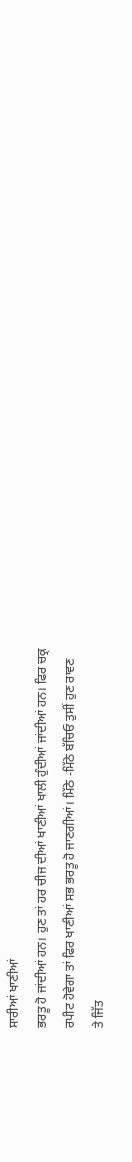ਸਾਰੀਆਂ ਖਾਣੀਆਂ
ਭਰਤੂ ਹੋ ਜਾਂਦੀਆਂ ਹਨ। ਹੁਣ ਤਾਂ ਹਰ ਚੀਜ ਦੀਆਂ ਖਾਣੀਆਂ ਖਾਲੀ ਹੁੰਦੀਆਂ ਜਾਂਦੀਆਂ ਹਨ। ਫਿਰ ਚਕ੍ਰ
ਰਪੀਟ ਹੋਵੇਗਾ ਤਾਂ ਫਿਰ ਖਾਣੀਆਂ ਸਭ ਭਰਤੂ ਹੋ ਜਾਣਗੀਆਂ। ਮਿੱਠੇ -ਮਿੱਠੇ ਬੱਚਿਓ ਤੁਸੀਂ ਹੁਣ ਰਾਵਣ
ਤੇ ਜਿੱਤ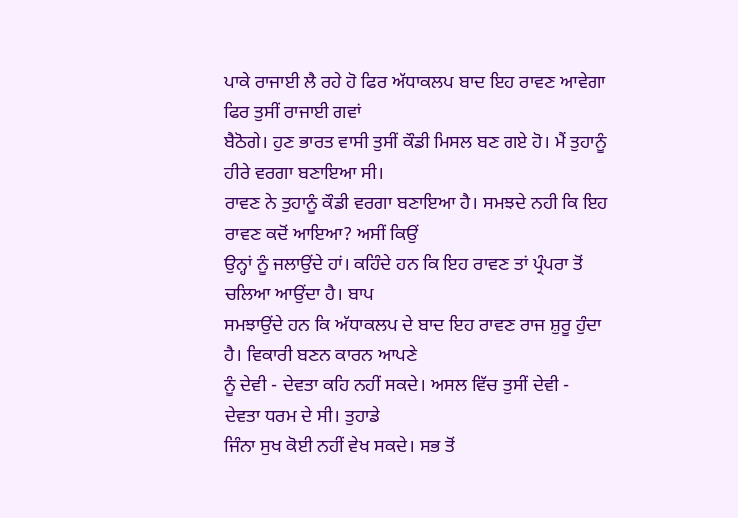ਪਾਕੇ ਰਾਜਾਈ ਲੈ ਰਹੇ ਹੋ ਫਿਰ ਅੱਧਾਕਲਪ ਬਾਦ ਇਹ ਰਾਵਣ ਆਵੇਗਾ ਫਿਰ ਤੁਸੀਂ ਰਾਜਾਈ ਗਵਾਂ
ਬੈਠੋਗੇ। ਹੁਣ ਭਾਰਤ ਵਾਸੀ ਤੁਸੀਂ ਕੌਡੀ ਮਿਸਲ ਬਣ ਗਏ ਹੋ। ਮੈਂ ਤੁਹਾਨੂੰ ਹੀਰੇ ਵਰਗਾ ਬਣਾਇਆ ਸੀ।
ਰਾਵਣ ਨੇ ਤੁਹਾਨੂੰ ਕੌਡੀ ਵਰਗਾ ਬਣਾਇਆ ਹੈ। ਸਮਝਦੇ ਨਹੀ ਕਿ ਇਹ ਰਾਵਣ ਕਦੋਂ ਆਇਆ? ਅਸੀਂ ਕਿਉਂ
ਉਨ੍ਹਾਂ ਨੂੰ ਜਲਾਉਂਦੇ ਹਾਂ। ਕਹਿੰਦੇ ਹਨ ਕਿ ਇਹ ਰਾਵਣ ਤਾਂ ਪ੍ਰੰਪਰਾ ਤੋਂ ਚਲਿਆ ਆਉਂਦਾ ਹੈ। ਬਾਪ
ਸਮਝਾਉਂਦੇ ਹਨ ਕਿ ਅੱਧਾਕਲਪ ਦੇ ਬਾਦ ਇਹ ਰਾਵਣ ਰਾਜ ਸ਼ੁਰੂ ਹੁੰਦਾ ਹੈ। ਵਿਕਾਰੀ ਬਣਨ ਕਾਰਨ ਆਪਣੇ
ਨੂੰ ਦੇਵੀ - ਦੇਵਤਾ ਕਹਿ ਨਹੀਂ ਸਕਦੇ। ਅਸਲ ਵਿੱਚ ਤੁਸੀਂ ਦੇਵੀ - ਦੇਵਤਾ ਧਰਮ ਦੇ ਸੀ। ਤੁਹਾਡੇ
ਜਿੰਨਾ ਸੁਖ ਕੋਈ ਨਹੀਂ ਵੇਖ ਸਕਦੇ। ਸਭ ਤੋਂ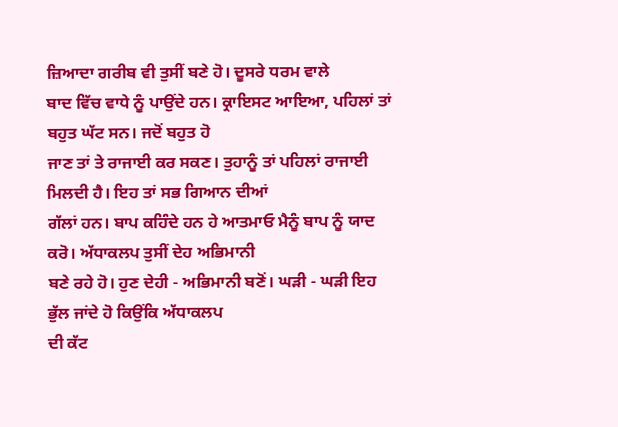ਜ਼ਿਆਦਾ ਗਰੀਬ ਵੀ ਤੁਸੀਂ ਬਣੇ ਹੋ। ਦੂਸਰੇ ਧਰਮ ਵਾਲੇ
ਬਾਦ ਵਿੱਚ ਵਾਧੇ ਨੂੰ ਪਾਉਂਦੇ ਹਨ। ਕ੍ਰਾਇਸਟ ਆਇਆ, ਪਹਿਲਾਂ ਤਾਂ ਬਹੁਤ ਘੱਟ ਸਨ। ਜਦੋਂ ਬਹੁਤ ਹੋ
ਜਾਣ ਤਾਂ ਤੇ ਰਾਜਾਈ ਕਰ ਸਕਣ। ਤੁਹਾਨੂੰ ਤਾਂ ਪਹਿਲਾਂ ਰਾਜਾਈ ਮਿਲਦੀ ਹੈ। ਇਹ ਤਾਂ ਸਭ ਗਿਆਨ ਦੀਆਂ
ਗੱਲਾਂ ਹਨ। ਬਾਪ ਕਹਿੰਦੇ ਹਨ ਹੇ ਆਤਮਾਓ ਮੈਨੂੰ ਬਾਪ ਨੂੰ ਯਾਦ ਕਰੋ। ਅੱਧਾਕਲਪ ਤੁਸੀਂ ਦੇਹ ਅਭਿਮਾਨੀ
ਬਣੇ ਰਹੇ ਹੋ। ਹੁਣ ਦੇਹੀ - ਅਭਿਮਾਨੀ ਬਣੋਂ। ਘੜੀ - ਘੜੀ ਇਹ ਭੁੱਲ ਜਾਂਦੇ ਹੋ ਕਿਉਂਕਿ ਅੱਧਾਕਲਪ
ਦੀ ਕੱਟ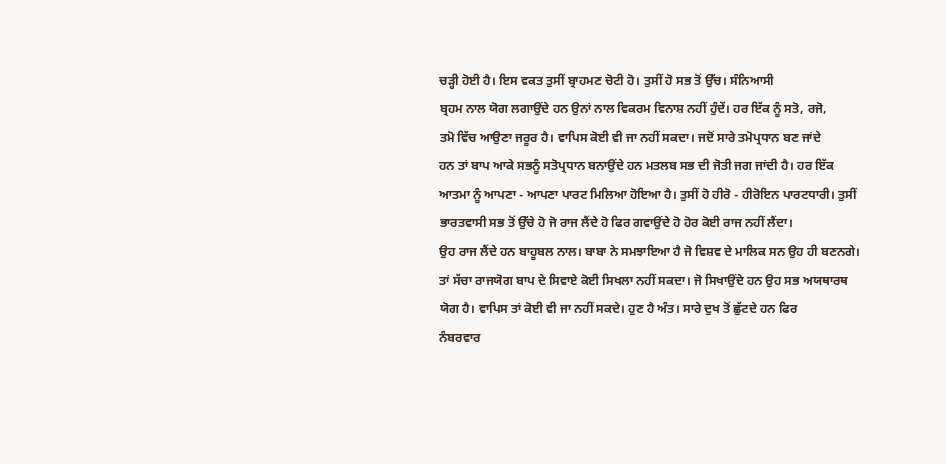ਚੜ੍ਹੀ ਹੋਈ ਹੈ। ਇਸ ਵਕਤ ਤੁਸੀਂ ਬ੍ਰਾਹਮਣ ਚੋਟੀ ਹੋ। ਤੁਸੀਂ ਹੋ ਸਭ ਤੋਂ ਉੱਚ। ਸੰਨਿਆਸੀ
ਬ੍ਰਹਮ ਨਾਲ ਯੋਗ ਲਗਾਉਂਦੇ ਹਨ ਉਨਾਂ ਨਾਲ ਵਿਕਰਮ ਵਿਨਾਸ਼ ਨਹੀਂ ਹੁੰਦੇਂ। ਹਰ ਇੱਕ ਨੂੰ ਸਤੋ, ਰਜੋ,
ਤਮੋ ਵਿੱਚ ਆਉਣਾ ਜਰੂਰ ਹੈ। ਵਾਪਿਸ ਕੋਈ ਵੀ ਜਾ ਨਹੀਂ ਸਕਦਾ। ਜਦੋਂ ਸਾਰੇ ਤਮੋਪ੍ਰਧਾਨ ਬਣ ਜਾਂਦੇ
ਹਨ ਤਾਂ ਬਾਪ ਆਕੇ ਸਭਨੂੰ ਸਤੋਪ੍ਰਧਾਨ ਬਨਾਉਂਦੇ ਹਨ ਮਤਲਬ ਸਭ ਦੀ ਜੋਤੀ ਜਗ ਜਾਂਦੀ ਹੈ। ਹਰ ਇੱਕ
ਆਤਮਾ ਨੂੰ ਆਪਣਾ - ਆਪਣਾ ਪਾਰਟ ਮਿਲਿਆ ਹੋਇਆ ਹੈ। ਤੁਸੀਂ ਹੋ ਹੀਰੋ - ਹੀਰੋਇਨ ਪਾਰਟਧਾਰੀ। ਤੁਸੀਂ
ਭਾਰਤਵਾਸੀ ਸਭ ਤੋਂ ਉੱਚੇ ਹੋ ਜੋ ਰਾਜ ਲੈਂਦੇ ਹੋ ਫਿਰ ਗਵਾਉਂਦੇ ਹੋ ਹੋਰ ਕੋਈ ਰਾਜ ਨਹੀਂ ਲੈਂਦਾ।
ਉਹ ਰਾਜ ਲੈਂਦੇ ਹਨ ਬਾਹੂਬਲ ਨਾਲ। ਬਾਬਾ ਨੇ ਸਮਝਾਇਆ ਹੈ ਜੋ ਵਿਸ਼ਵ ਦੇ ਮਾਲਿਕ ਸਨ ਉਹ ਹੀ ਬਣਨਗੇ।
ਤਾਂ ਸੱਚਾ ਰਾਜਯੋਗ ਬਾਪ ਦੇ ਸਿਵਾਏ ਕੋਈ ਸਿਖਲਾ ਨਹੀਂ ਸਕਦਾ। ਜੋ ਸਿਖਾਉਂਦੇ ਹਨ ਉਹ ਸਭ ਅਯਥਾਰਥ
ਯੋਗ ਹੈ। ਵਾਪਿਸ ਤਾਂ ਕੋਈ ਵੀ ਜਾ ਨਹੀਂ ਸਕਦੇ। ਹੁਣ ਹੈ ਅੰਤ। ਸਾਰੇ ਦੁਖ ਤੋਂ ਛੁੱਟਦੇ ਹਨ ਫਿਰ
ਨੰਬਰਵਾਰ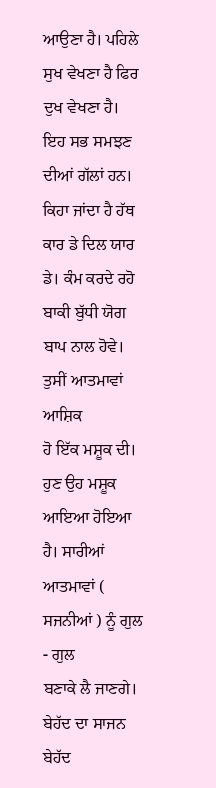ਆਉਣਾ ਹੈ। ਪਹਿਲੇ ਸੁਖ ਵੇਖਣਾ ਹੈ ਫਿਰ ਦੁਖ ਵੇਖਣਾ ਹੈ। ਇਹ ਸਭ ਸਮਝਣ ਦੀਆਂ ਗੱਲਾਂ ਹਨ।
ਕਿਹਾ ਜਾਂਦਾ ਹੈ ਹੱਥ ਕਾਰ ਡੇ ਦਿਲ ਯਾਰ ਡੇ। ਕੰਮ ਕਰਦੇ ਰਹੋ ਬਾਕੀ ਬੁੱਧੀ ਯੋਗ ਬਾਪ ਨਾਲ ਹੋਵੇ।
ਤੁਸੀਂ ਆਤਮਾਵਾਂ ਆਸ਼ਿਕ
ਹੋ ਇੱਕ ਮਸ਼ੂਕ ਦੀ। ਹੁਣ ਉਹ ਮਸ਼ੂਕ ਆਇਆ ਹੋਇਆ ਹੈ। ਸਾਰੀਆਂ ਆਤਮਾਵਾਂ ( ਸਜਨੀਆਂ ) ਨੂੰ ਗੁਲ - ਗੁਲ
ਬਣਾਕੇ ਲੈ ਜਾਣਗੇ। ਬੇਹੱਦ ਦਾ ਸਾਜਨ ਬੇਹੱਦ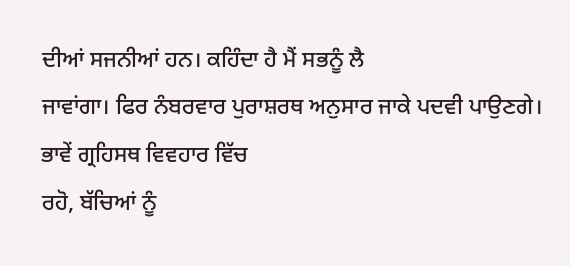ਦੀਆਂ ਸਜਨੀਆਂ ਹਨ। ਕਹਿੰਦਾ ਹੈ ਮੈਂ ਸਭਨੂੰ ਲੈ
ਜਾਵਾਂਗਾ। ਫਿਰ ਨੰਬਰਵਾਰ ਪੁਰਾਸ਼ਰਥ ਅਨੁਸਾਰ ਜਾਕੇ ਪਦਵੀ ਪਾਉਣਗੇ। ਭਾਵੇਂ ਗ੍ਰਹਿਸਥ ਵਿਵਹਾਰ ਵਿੱਚ
ਰਹੋ, ਬੱਚਿਆਂ ਨੂੰ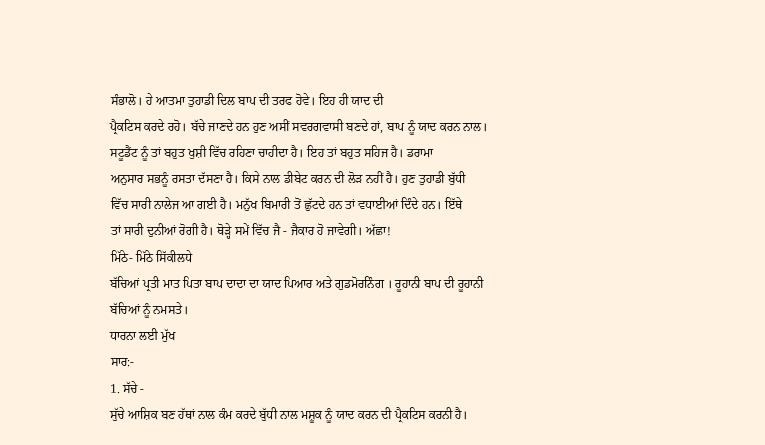ਸੰਭਾਲੋ। ਹੇ ਆਤਮਾ ਤੁਹਾਡੀ ਦਿਲ ਬਾਪ ਦੀ ਤਰਫ ਹੋਵੇ। ਇਹ ਹੀ ਯਾਦ ਦੀ
ਪ੍ਰੈਕਟਿਸ ਕਰਦੇ ਰਹੋ। ਬੱਚੇ ਜਾਣਦੇ ਹਨ ਹੁਣ ਅਸੀਂ ਸਵਰਗਵਾਸੀ ਬਣਦੇ ਹਾਂ, ਬਾਪ ਨੂੰ ਯਾਦ ਕਰਨ ਨਾਲ।
ਸਟੂਡੈਂਟ ਨੂੰ ਤਾਂ ਬਹੁਤ ਖੁਸ਼ੀ ਵਿੱਚ ਰਹਿਣਾ ਚਾਹੀਦਾ ਹੈ। ਇਹ ਤਾਂ ਬਹੁਤ ਸਹਿਜ ਹੈ। ਡਰਾਮਾ
ਅਨੁਸਾਰ ਸਭਨੂੰ ਰਸਤਾ ਦੱਸਣਾ ਹੈ। ਕਿਸੇ ਨਾਲ ਡੀਬੇਟ ਕਰਨ ਦੀ ਲੋੜ ਨਹੀਂ ਹੈ। ਹੁਣ ਤੁਹਾਡੀ ਬੁੱਧੀ
ਵਿੱਚ ਸਾਰੀ ਨਾਲੇਜ ਆ ਗਈ ਹੈ। ਮਨੁੱਖ ਬਿਮਾਰੀ ਤੋਂ ਛੁੱਟਦੇ ਹਨ ਤਾਂ ਵਧਾਈਆਂ ਦਿੰਦੇ ਹਨ। ਇੱਥੇ
ਤਾਂ ਸਾਰੀ ਦੁਨੀਆਂ ਰੋਗੀ ਹੈ। ਥੋੜ੍ਹੇ ਸਮੇਂ ਵਿੱਚ ਜੈ - ਜੈਕਾਰ ਹੋ ਜਾਵੇਗੀ। ਅੱਛਾ!
ਮਿੱਠੇ- ਮਿੱਠੇ ਸਿੱਕੀਲਧੇ
ਬੱਚਿਆਂ ਪ੍ਰਤੀ ਮਾਤ ਪਿਤਾ ਬਾਪ ਦਾਦਾ ਦਾ ਯਾਦ ਪਿਆਰ ਅਤੇ ਗੁਡਮੋਰਨਿੰਗ । ਰੂਹਾਨੀ ਬਾਪ ਦੀ ਰੂਹਾਨੀ
ਬੱਚਿਆਂ ਨੂੰ ਨਮਸਤੇ।
ਧਾਰਨਾ ਲਈ ਮੁੱਖ
ਸਾਰ:-
1. ਸੱਚੇ -
ਸੁੱਚੇ ਆਸ਼ਿਕ ਬਣ ਹੱਥਾਂ ਨਾਲ ਕੰਮ ਕਰਦੇ ਬੁੱਧੀ ਨਾਲ ਮਸ਼ੂਕ ਨੂੰ ਯਾਦ ਕਰਨ ਦੀ ਪ੍ਰੈਕਟਿਸ ਕਰਨੀ ਹੈ।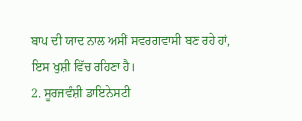ਬਾਪ ਦੀ ਯਾਦ ਨਾਲ ਅਸੀਂ ਸਵਰਗਵਾਸੀ ਬਣ ਰਹੇ ਹਾਂ, ਇਸ ਖੁਸ਼ੀ ਵਿੱਚ ਰਹਿਣਾ ਹੈ।
2. ਸੂਰਜਵੰਸ਼ੀ ਡਾਇਨੇਸਟੀ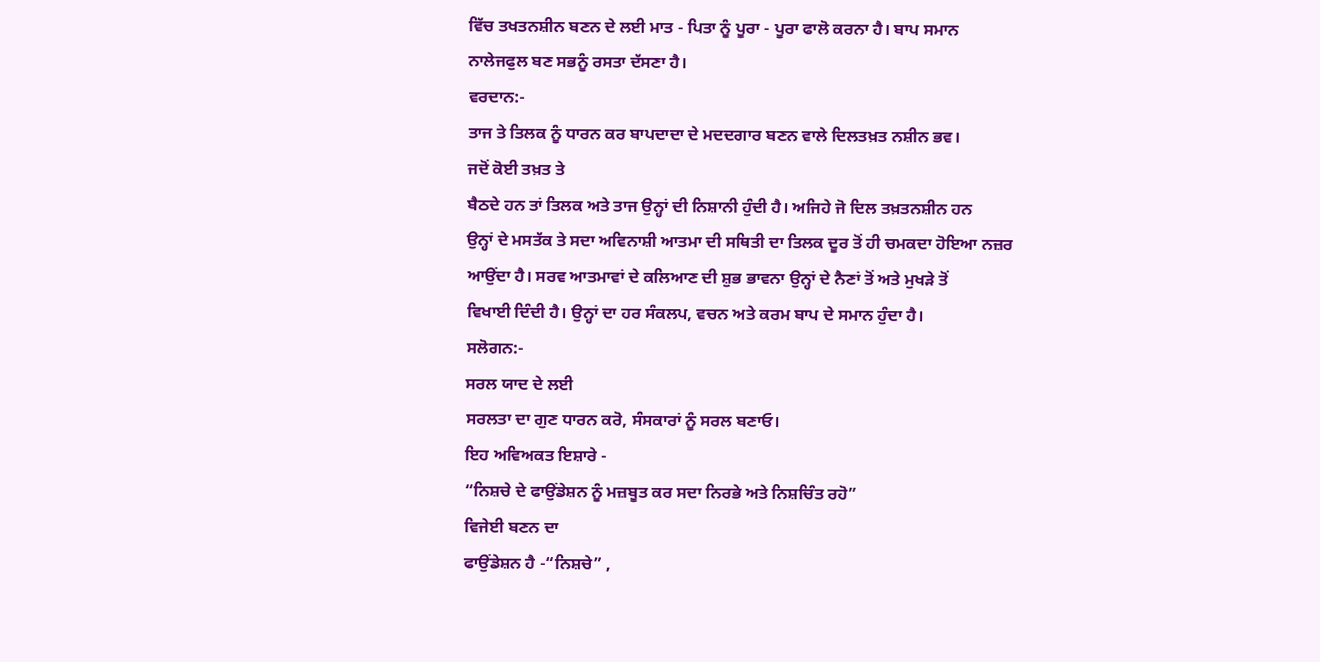ਵਿੱਚ ਤਖਤਨਸ਼ੀਨ ਬਣਨ ਦੇ ਲਈ ਮਾਤ - ਪਿਤਾ ਨੂੰ ਪੂਰਾ - ਪੂਰਾ ਫਾਲੋ ਕਰਨਾ ਹੈ। ਬਾਪ ਸਮਾਨ
ਨਾਲੇਜਫੁਲ ਬਣ ਸਭਨੂੰ ਰਸਤਾ ਦੱਸਣਾ ਹੈ।
ਵਰਦਾਨ:-
ਤਾਜ ਤੇ ਤਿਲਕ ਨੂੰ ਧਾਰਨ ਕਰ ਬਾਪਦਾਦਾ ਦੇ ਮਦਦਗਾਰ ਬਣਨ ਵਾਲੇ ਦਿਲਤਖ਼ਤ ਨਸ਼ੀਨ ਭਵ।
ਜਦੋਂ ਕੋਈ ਤਖ਼ਤ ਤੇ
ਬੈਠਦੇ ਹਨ ਤਾਂ ਤਿਲਕ ਅਤੇ ਤਾਜ ਉਨ੍ਹਾਂ ਦੀ ਨਿਸ਼ਾਨੀ ਹੁੰਦੀ ਹੈ। ਅਜਿਹੇ ਜੋ ਦਿਲ ਤਖ਼ਤਨਸ਼ੀਨ ਹਨ
ਉਨ੍ਹਾਂ ਦੇ ਮਸਤੱਕ ਤੇ ਸਦਾ ਅਵਿਨਾਸ਼ੀ ਆਤਮਾ ਦੀ ਸਥਿਤੀ ਦਾ ਤਿਲਕ ਦੂਰ ਤੋਂ ਹੀ ਚਮਕਦਾ ਹੋਇਆ ਨਜ਼ਰ
ਆਉਂਦਾ ਹੈ। ਸਰਵ ਆਤਮਾਵਾਂ ਦੇ ਕਲਿਆਣ ਦੀ ਸ਼ੁਭ ਭਾਵਨਾ ਉਨ੍ਹਾਂ ਦੇ ਨੈਣਾਂ ਤੋਂ ਅਤੇ ਮੁਖੜੇ ਤੋਂ
ਵਿਖਾਈ ਦਿੰਦੀ ਹੈ। ਉਨ੍ਹਾਂ ਦਾ ਹਰ ਸੰਕਲਪ, ਵਚਨ ਅਤੇ ਕਰਮ ਬਾਪ ਦੇ ਸਮਾਨ ਹੁੰਦਾ ਹੈ।
ਸਲੋਗਨ:-
ਸਰਲ ਯਾਦ ਦੇ ਲਈ
ਸਰਲਤਾ ਦਾ ਗੁਣ ਧਾਰਨ ਕਰੋ, ਸੰਸਕਾਰਾਂ ਨੂੰ ਸਰਲ ਬਣਾਓ।
ਇਹ ਅਵਿਅਕਤ ਇਸ਼ਾਰੇ -
“ਨਿਸ਼ਚੇ ਦੇ ਫਾਉਂਡੇਸ਼ਨ ਨੂੰ ਮਜ਼ਬੂਤ ਕਰ ਸਦਾ ਨਿਰਭੇ ਅਤੇ ਨਿਸ਼ਚਿੰਤ ਰਹੋ”
ਵਿਜੇਈ ਬਣਨ ਦਾ
ਫਾਉਂਡੇਸ਼ਨ ਹੈ -“ਨਿਸ਼ਚੇ” ,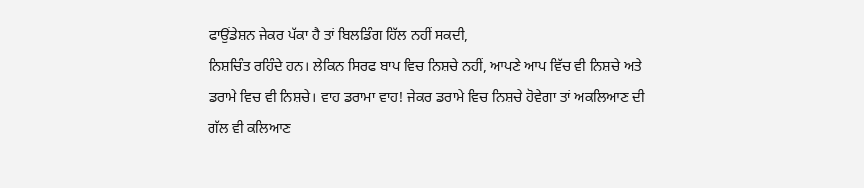ਫਾਉਂਡੇਸ਼ਨ ਜੇਕਰ ਪੱਕਾ ਹੈ ਤਾਂ ਬਿਲਡਿੰਗ ਹਿੱਲ ਨਹੀਂ ਸਕਦੀ,
ਨਿਸ਼ਚਿੰਤ ਰਹਿੰਦੇ ਹਨ। ਲੇਕਿਨ ਸਿਰਫ ਬਾਪ ਵਿਚ ਨਿਸ਼ਚੇ ਨਹੀਂ, ਆਪਣੇ ਆਪ ਵਿੱਚ ਵੀ ਨਿਸ਼ਚੇ ਅਤੇ
ਡਰਾਮੇ ਵਿਚ ਵੀ ਨਿਸ਼ਚੇ। ਵਾਹ ਡਰਾਮਾ ਵਾਹ! ਜੇਕਰ ਡਰਾਮੇ ਵਿਚ ਨਿਸ਼ਚੇ ਹੋਵੇਗਾ ਤਾਂ ਅਕਲਿਆਣ ਦੀ
ਗੱਲ ਵੀ ਕਲਿਆਣ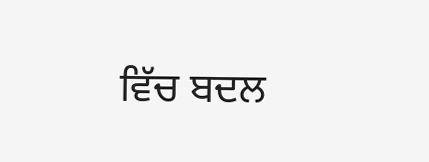ਵਿੱਚ ਬਦਲ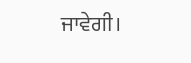ਜਾਵੇਗੀ।